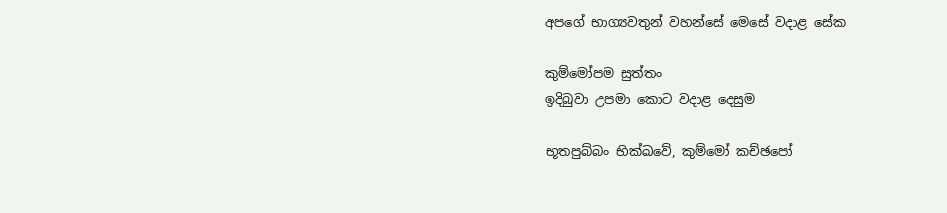අපගේ භාග්‍යවතුන් වහන්සේ මෙසේ වදාළ සේක

කුම්මෝපම සුත්තං
ඉදිබුවා උපමා කොට වදාළ දෙසුම

භූතපුබ්බං භික්ඛවේ, කුම්මෝ කච්ඡපෝ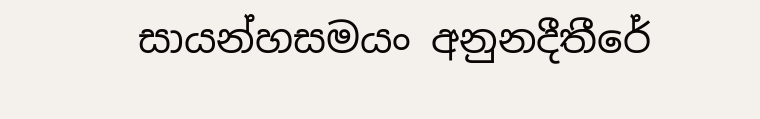සායන්හසමයං අනුනදීතීරේ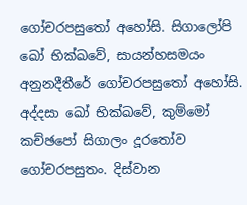ගෝචරපසුතෝ අහෝසි. සිගාලෝපි ඛෝ භික්ඛවේ, සායන්හසමයං අනුනදීතීරේ ගෝචරපසුතෝ අහෝසි. අද්දසා ඛෝ භික්ඛවේ, කුම්මෝ කච්ඡපෝ සිගාලං දූරතෝව ගෝචරපසුතං. දිස්වාන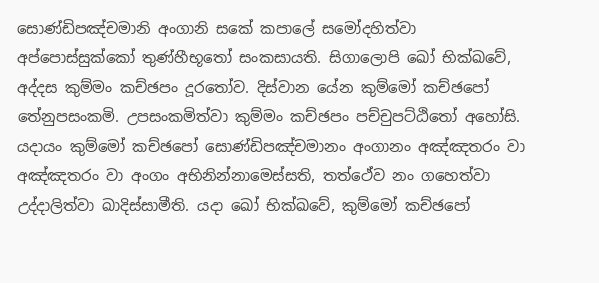සොණ්ඩිපඤ්චමානි අංගානි සකේ කපාලේ සමෝදහිත්වා අප්පොස්සුක්කෝ තුණ්හීභූතෝ සංකසායති. සිගාලොපි ඛෝ භික්ඛවේ, අද්දස කුම්මං කච්ඡපං දූරතෝව. දිස්වාන යේන කුම්මෝ කච්ඡපෝ තේනුපසංකමි. උපසංකමිත්වා කුම්මං කච්ඡපං පච්චුපට්ඨිතෝ අහෝසි. යදායං කුම්මෝ කච්ඡපෝ සොණ්ඩිපඤ්චමානං අංගානං අඤ්ඤතරං වා අඤ්ඤතරං වා අංගං අභිනින්නාමෙස්සති, තත්ථේව නං ගහෙත්වා උද්දාලිත්වා ඛාදිස්සාමීති. යදා ඛෝ භික්ඛවේ, කුම්මෝ කච්ඡපෝ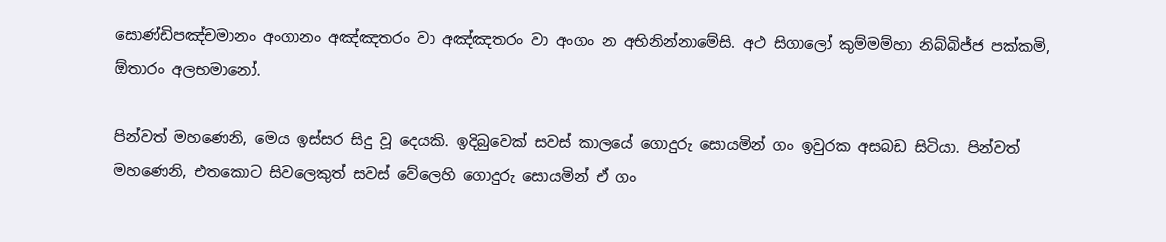සොණ්ඩිපඤ්චමානං අංගානං අඤ්ඤතරං වා අඤ්ඤතරං වා අංගං න අභිනින්නාමේසි. අථ සිගාලෝ කුම්මම්හා නිබ්බිජ්ජ පක්කමි, ඕතාරං අලභමානෝ.

පින්වත් මහණෙනි, මෙය ඉස්සර සිදු වූ දෙයකි. ඉදිබුවෙක් සවස් කාලයේ ගොදුරු සොයමින් ගං ඉවුරක අසබඩ සිටියා. පින්වත් මහණෙනි, එතකොට සිවලෙකුත් සවස් වේලෙහි ගොදුරු සොයමින් ඒ ගං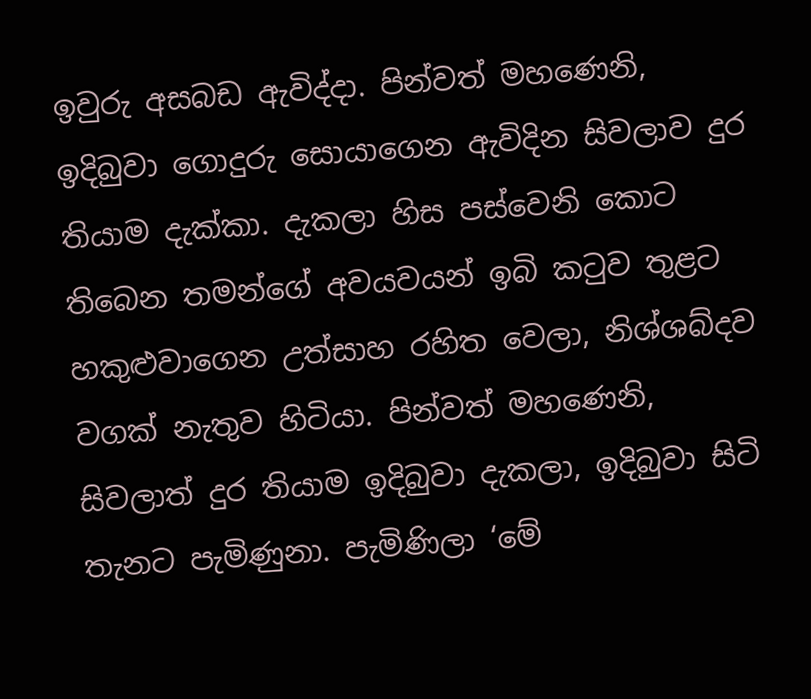ඉවුරු අසබඩ ඇවිද්දා. පින්වත් මහණෙනි, ඉදිබුවා ගොදුරු සොයාගෙන ඇවිදින සිවලාව දුර තියාම දැක්කා. දැකලා හිස පස්වෙනි කොට තිබෙන තමන්ගේ අවයවයන් ඉබි කටුව තුළට හකුළුවාගෙන උත්සාහ රහිත වෙලා, නිශ්ශබ්දව වගක් නැතුව හිටියා. පින්වත් මහණෙනි, සිවලාත් දුර තියාම ඉදිබුවා දැකලා, ඉදිබුවා සිටි තැනට පැමිණුනා. පැමිණිලා ‘මේ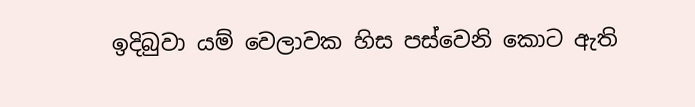ඉදිබුවා යම් වෙලාවක හිස පස්වෙනි කොට ඇති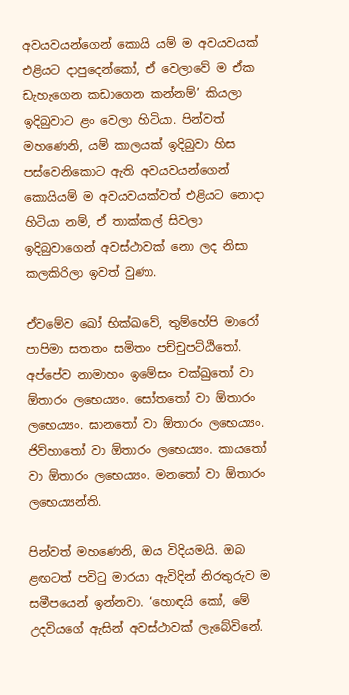අවයවයන්ගෙන් කොයි යම් ම අවයවයක් එළියට දාපුදෙන්කෝ, ඒ වෙලාවේ ම ඒක ඩැහැගෙන කඩාගෙන කන්නම්’ කියලා ඉදිබුවාට ළං වෙලා හිටියා. පින්වත් මහණෙනි, යම් කාලයක් ඉදිබුවා හිස පස්වෙනිකොට ඇති අවයවයන්ගෙන් කොයියම් ම අවයවයක්වත් එළියට නොදා හිටියා නම්, ඒ තාක්කල් සිවලා ඉදිබුවාගෙන් අවස්ථාවක් නො ලද නිසා කලකිරිලා ඉවත් වුණා.

ඒවමේව ඛෝ භික්ඛවේ, තුම්හේපි මාරෝ පාපිමා සතතං සමිතං පච්චුපට්ඨිතෝ. අප්පේව නාමාහං ඉමේසං චක්ඛුතෝ වා ඕතාරං ලභෙය්‍යං. සෝතතෝ වා ඕතාරං ලභෙය්‍යං. ඝානතෝ වා ඕතාරං ලභෙය්‍යං. ජිව්හාතෝ වා ඕතාරං ලභෙය්‍යං. කායතෝ වා ඕතාරං ලභෙය්‍යං. මනතෝ වා ඕතාරං ලභෙය්‍යන්ති.

පින්වත් මහණෙනි, ඔය විදියමයි. ඔබ ළඟටත් පවිටු මාරයා ඇවිදින් නිරතුරුව ම සමීපයෙන් ඉන්නවා. ‘හොඳයි කෝ, මේ උදවියගේ ඇසින් අවස්ථාවක් ලැබේවිනේ.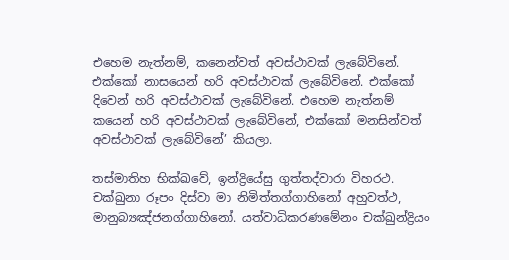එහෙම නැත්නම්, කනෙන්වත් අවස්ථාවක් ලැබේවිනේ. එක්කෝ නාසයෙන් හරි අවස්ථාවක් ලැබේවිනේ. එක්කෝ දිවෙන් හරි අවස්ථාවක් ලැබේවිනේ. එහෙම නැත්නම් කයෙන් හරි අවස්ථාවක් ලැබේවිනේ, එක්කෝ මනසින්වත් අවස්ථාවක් ලැබේවිනේ’ කියලා.

තස්මාතිහ භික්ඛවේ, ඉන්ද්‍රියේසු ගුත්තද්වාරා විහරථ. චක්ඛුනා රූපං දිස්වා මා නිමිත්තග්ගාහිනෝ අහුවත්ථ, මානුබ්‍යඤ්ජනග්ගාහිනෝ. යත්වාධිකරණමේනං චක්ඛුන්ද්‍රියං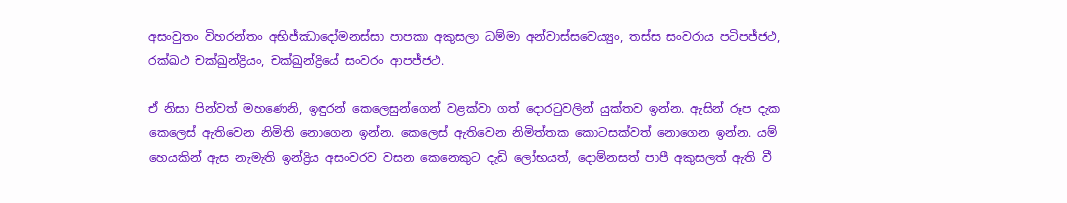අසංවුතං විහරන්තං අභිජ්ඣාදෝමනස්සා පාපකා අකුසලා ධම්මා අන්වාස්සවෙය්‍යුං, තස්ස සංවරාය පටිපජ්ජථ, රක්ඛථ චක්ඛුන්ද්‍රියං, චක්ඛුන්ද්‍රියේ සංවරං ආපජ්ජථ.

ඒ නිසා පින්වත් මහණෙනි, ඉඳුරන් කෙලෙසුන්ගෙන් වළක්වා ගත් දොරටුවලින් යුක්තව ඉන්න. ඇසින් රූප දැක කෙලෙස් ඇතිවෙන නිමිති නොගෙන ඉන්න. කෙලෙස් ඇතිවෙන නිමිත්තක කොටසක්වත් නොගෙන ඉන්න. යම් හෙයකින් ඇස නැමැති ඉන්ද්‍රිය අසංවරව වසන කෙනෙකුට දැඩි ලෝභයත්, දොම්නසත් පාපී අකුසලත් ඇති වී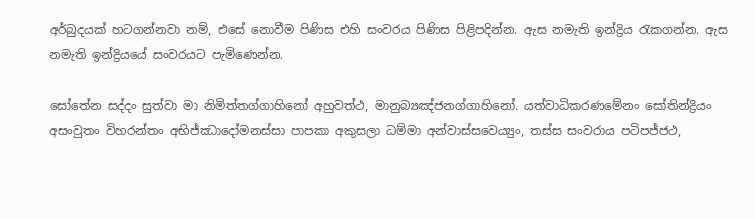අර්බුදයක් හටගන්නවා නම්, එසේ නොවීම පිණිස එහි සංවරය පිණිස පිළිපදින්න. ඇස නමැති ඉන්ද්‍රිය රැකගන්න. ඇස නමැති ඉන්ද්‍රියයේ සංවරයට පැමිණෙන්න.

සෝතේන සද්දං සුත්වා මා නිමිත්තග්ගාහිනෝ අහුවත්ථ, මානුබ්‍යඤ්ජනග්ගාහිනෝ. යත්වාධිකරණමේනං සෝතින්ද්‍රියං අසංවුතං විහරන්තං අභිජ්ඣාදෝමනස්සා පාපකා අකුසලා ධම්මා අන්වාස්සවෙය්‍යුං, තස්ස සංවරාය පටිපජ්ජථ,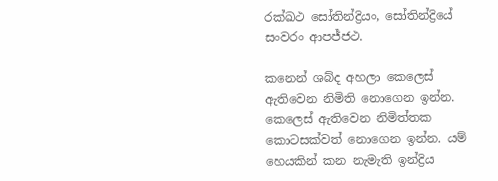රක්ඛථ සෝතින්ද්‍රියං, සෝතින්ද්‍රියේ සංවරං ආපජ්ජථ.

කනෙන් ශබ්ද අහලා කෙලෙස් ඇතිවෙන නිමිති නොගෙන ඉන්න. කෙලෙස් ඇතිවෙන නිමිත්තක කොටසක්වත් නොගෙන ඉන්න. යම් හෙයකින් කන නැමැති ඉන්ද්‍රිය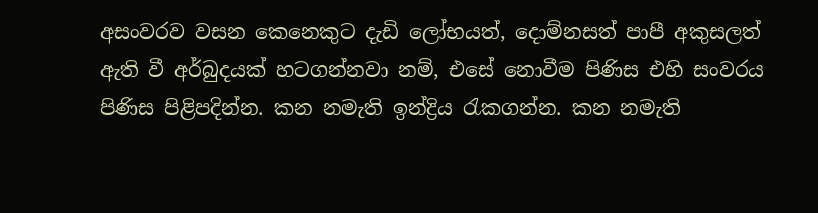අසංවරව වසන කෙනෙකුට දැඩි ලෝභයත්, දොම්නසත් පාපී අකුසලත් ඇති වී අර්බුදයක් හටගන්නවා නම්, එසේ නොවීම පිණිස එහි සංවරය පිණිස පිළිපදින්න. කන නමැති ඉන්ද්‍රිය රැකගන්න. කන නමැති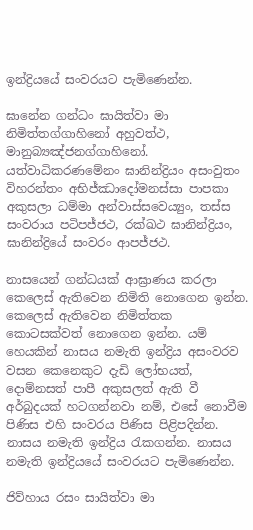ඉන්ද්‍රියයේ සංවරයට පැමිණෙන්න.

ඝානේන ගන්ධං ඝායිත්වා මා නිමිත්තග්ගාහිනෝ අහුවත්ථ, මානුබ්‍යඤ්ජනග්ගාහිනෝ. යත්වාධිකරණමේනං ඝානින්ද්‍රියං අසංවුතං විහරන්තං අභිජ්ඣාදෝමනස්සා පාපකා අකුසලා ධම්මා අන්වාස්සවෙය්‍යුං, තස්ස සංවරාය පටිපජ්ජථ, රක්ඛථ ඝානින්ද්‍රියං, ඝානින්ද්‍රියේ සංවරං ආපජ්ජථ.

නාසයෙන් ගන්ධයක් ආඝ්‍රාණය කරලා කෙලෙස් ඇතිවෙන නිමිති නොගෙන ඉන්න. කෙලෙස් ඇතිවෙන නිමිත්තක කොටසක්වත් නොගෙන ඉන්න. යම් හෙයකින් නාසය නමැති ඉන්ද්‍රිය අසංවරව වසන කෙනෙකුට දැඩි ලෝභයත්, දොම්නසත් පාපී අකුසලත් ඇති වී අර්බුදයක් හටගන්නවා නම්, එසේ නොවීම පිණිස එහි සංවරය පිණිස පිළිපදින්න. නාසය නමැති ඉන්ද්‍රිය රැකගන්න. නාසය නමැති ඉන්ද්‍රියයේ සංවරයට පැමිණෙන්න.

ජිව්හාය රසං සායිත්වා මා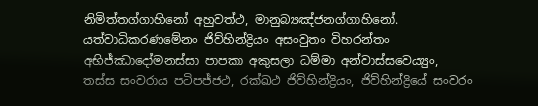නිමිත්තග්ගාහිනෝ අහුවත්ථ, මානුබ්‍යඤ්ජනග්ගාහිනෝ. යත්වාධිකරණමේනං ජිව්හින්ද්‍රියං අසංවුතං විහරන්තං අභිජ්ඣාදෝමනස්සා පාපකා අකුසලා ධම්මා අන්වාස්සවෙය්‍යුං, තස්ස සංවරාය පටිපජ්ජථ, රක්ඛථ ජිව්හින්ද්‍රියං, ජිව්හින්ද්‍රියේ සංවරං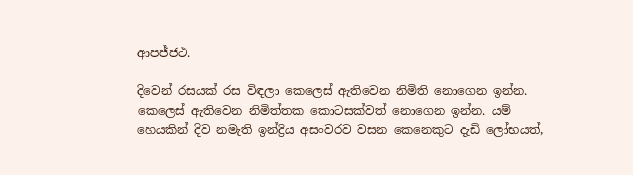ආපජ්ජථ.

දිවෙන් රසයක් රස විඳලා කෙලෙස් ඇතිවෙන නිමිති නොගෙන ඉන්න. කෙලෙස් ඇතිවෙන නිමිත්තක කොටසක්වත් නොගෙන ඉන්න. යම් හෙයකින් දිව නමැති ඉන්ද්‍රිය අසංවරව වසන කෙනෙකුට දැඩි ලෝභයත්,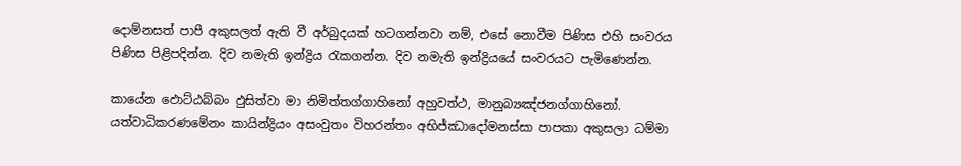දොම්නසත් පාපී අකුසලත් ඇති වී අර්බුදයක් හටගන්නවා නම්, එසේ නොවීම පිණිස එහි සංවරය පිණිස පිළිපදින්න. දිව නමැති ඉන්ද්‍රිය රැකගන්න. දිව නමැති ඉන්ද්‍රියයේ සංවරයට පැමිණෙන්න.

කායේන ඵොට්ඨබ්බං ඵුසිත්වා මා නිමිත්තග්ගාහිනෝ අහුවත්ථ, මානුබ්‍යඤ්ජනග්ගාහිනෝ. යත්වාධිකරණමේනං කායින්ද්‍රියං අසංවුතං විහරන්තං අභිජ්ඣාදෝමනස්සා පාපකා අකුසලා ධම්මා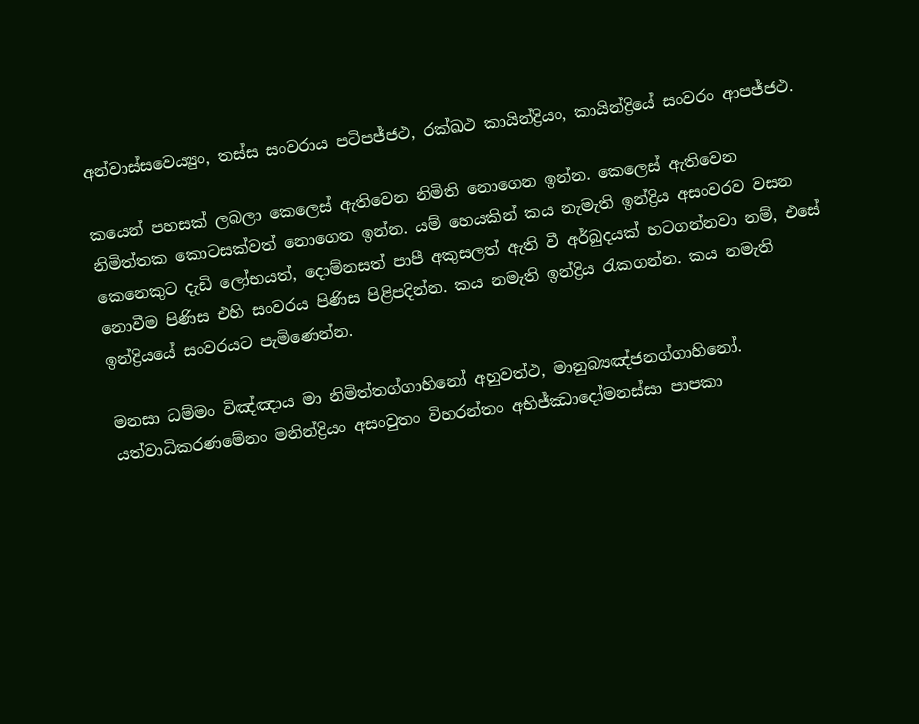අන්වාස්සවෙය්‍යුං, තස්ස සංවරාය පටිපජ්ජථ, රක්ඛථ කායින්ද්‍රියං, කායින්ද්‍රියේ සංවරං ආපජ්ජථ.

කයෙන් පහසක් ලබලා කෙලෙස් ඇතිවෙන නිමිති නොගෙන ඉන්න. කෙලෙස් ඇතිවෙන නිමිත්තක කොටසක්වත් නොගෙන ඉන්න. යම් හෙයකින් කය නැමැති ඉන්ද්‍රිය අසංවරව වසන කෙනෙකුට දැඩි ලෝභයත්, දොම්නසත් පාපී අකුසලත් ඇති වී අර්බුදයක් හටගන්නවා නම්, එසේ නොවීම පිණිස එහි සංවරය පිණිස පිළිපදින්න. කය නමැති ඉන්ද්‍රිය රැකගන්න. කය නමැති ඉන්ද්‍රියයේ සංවරයට පැමිණෙන්න.

මනසා ධම්මං විඤ්ඤාය මා නිමිත්තග්ගාහිනෝ අහුවත්ථ, මානුබ්‍යඤ්ජනග්ගාහිනෝ. යත්වාධිකරණමේනං මනින්ද්‍රියං අසංවුතං විහරන්තං අභිජ්ඣාදෝමනස්සා පාපකා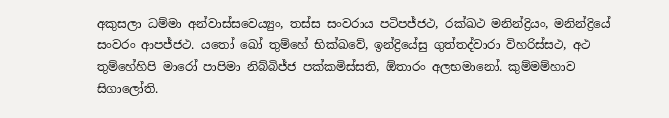අකුසලා ධම්මා අන්වාස්සවෙය්‍යුං, තස්ස සංවරාය පටිපජ්ජථ, රක්ඛථ මනින්ද්‍රියං, මනින්ද්‍රියේ සංවරං ආපජ්ජථ. යතෝ ඛෝ තුම්හේ භික්ඛවේ, ඉන්ද්‍රියේසු ගුත්තද්වාරා විහරිස්සථ, අථ තුම්හේහිපි මාරෝ පාපිමා නිබ්බිජ්ජ පක්කමිස්සති, ඕතාරං අලභමානෝ. කුම්මම්හාව සිගාලෝති.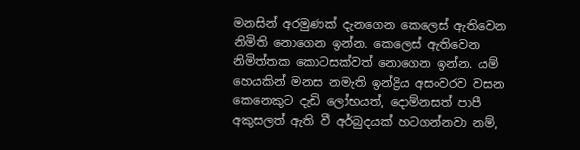මනසින් අරමුණක් දැනගෙන කෙලෙස් ඇතිවෙන නිමිති නොගෙන ඉන්න. කෙලෙස් ඇතිවෙන නිමිත්තක කොටසක්වත් නොගෙන ඉන්න. යම් හෙයකින් මනස නමැති ඉන්ද්‍රිය අසංවරව වසන කෙනෙකුට දැඩි ලෝභයත්, දොම්නසත් පාපී අකුසලත් ඇති වී අර්බුදයක් හටගන්නවා නම්,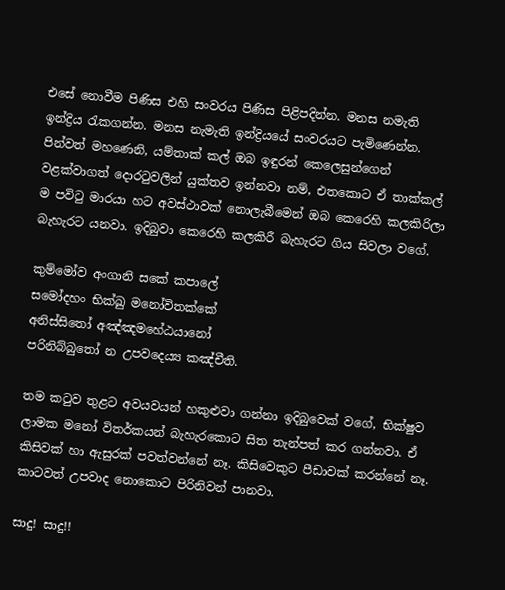එසේ නොවීම පිණිස එහි සංවරය පිණිස පිළිපදින්න. මනස නමැති ඉන්ද්‍රිය රැකගන්න. මනස නැමැති ඉන්ද්‍රියයේ සංවරයට පැමිණෙන්න. පින්වත් මහණෙනි, යම්තාක් කල් ඔබ ඉඳුරන් කෙලෙසුන්ගෙන් වළක්වාගත් දොරටුවලින් යුක්තව ඉන්නවා නම්, එතකොට ඒ තාක්කල් ම පවිටු මාරයා හට අවස්ථාවක් නොලැබීමෙන් ඔබ කෙරෙහි කලකිරිලා බැහැරට යනවා. ඉදිබුවා කෙරෙහි කලකිරී බැහැරට ගිය සිවලා වගේ.

කුම්මෝව අංගානි සකේ කපාලේ
සමෝදහං භික්ඛු මනෝවිතක්කේ
අනිස්සිතෝ අඤ්ඤමහේඨයානෝ
පරිනිබ්බුතෝ න උපවදෙය්‍ය කඤ්චීති.

තම කටුව තුළට අවයවයන් හකුළුවා ගන්නා ඉදිබුවෙක් වගේ, භික්ෂුව ලාමක මනෝ විතර්කයන් බැහැරකොට සිත තැන්පත් කර ගන්නවා. ඒ කිසිවක් හා ඇසුරක් පවත්වන්නේ නෑ. කිසිවෙකුට පීඩාවක් කරන්නේ නෑ. කාටවත් උපවාද නොකොට පිරිනිවන් පානවා.

සාදු! සාදු!!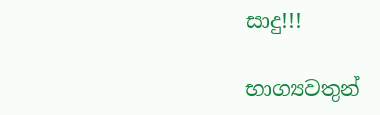සාදු!!!

භාග්‍යවතුන්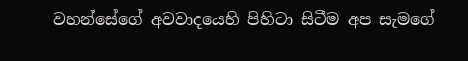වහන්සේගේ අවවාදයෙහි පිහිටා සිටීම අප සැමගේ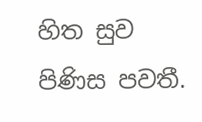හිත සුව පිණිස පවතී.